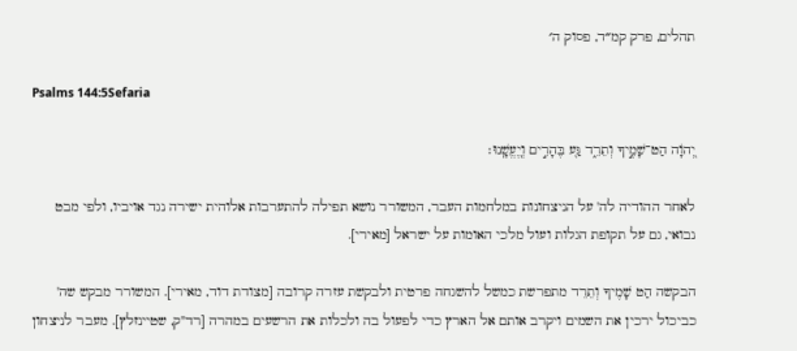תהלים, פרק קמ״ד, פסוק ה׳

Psalms 144:5Sefaria

יְ֭הֹוָה הַט־שָׁמֶ֣יךָ וְתֵרֵ֑ד גַּ֖ע בֶּהָרִ֣ים וְֽיֶעֱשָֽׁנוּ׃

לאחר ההודיה לה' על הניצחונות במלחמות העבר, המשורר נושא תפילה להתערבות אלוהית ישירה נגד אויביו, ולפי מבט נבואי, גם על תקופת הגלות ועול מלכי האומות על ישראל [מאירי].

הבקשה הַט שָׁמֶיךָ וְתֵרֵד מתפרשת כמשל להשגחה פרטית ולבקשת עזרה קרובה [מצודת דוד, מאירי]. המשורר מבקש שה' כביכול ירכין את השמים ויקרב אותם אל הארץ כדי לפעול בה ולכלות את הרשעים במהרה [רד"ק, שטיינזלץ]. מעבר לניצחון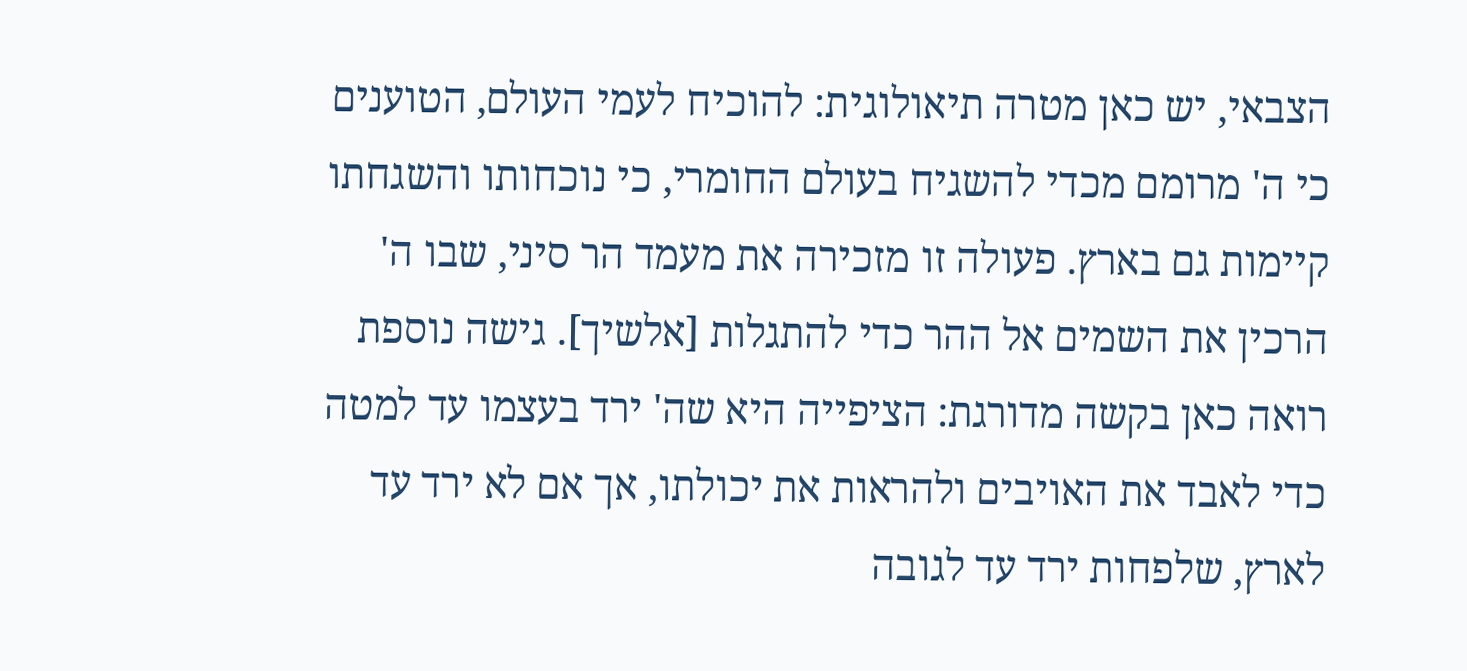הצבאי, יש כאן מטרה תיאולוגית: להוכיח לעמי העולם, הטוענים כי ה' מרומם מכדי להשגיח בעולם החומרי, כי נוכחותו והשגחתו קיימות גם בארץ. פעולה זו מזכירה את מעמד הר סיני, שבו ה' הרכין את השמים אל ההר כדי להתגלות [אלשיך]. גישה נוספת רואה כאן בקשה מדורגת: הציפייה היא שה' ירד בעצמו עד למטה כדי לאבד את האויבים ולהראות את יכולתו, אך אם לא ירד עד לארץ, שלפחות ירד עד לגובה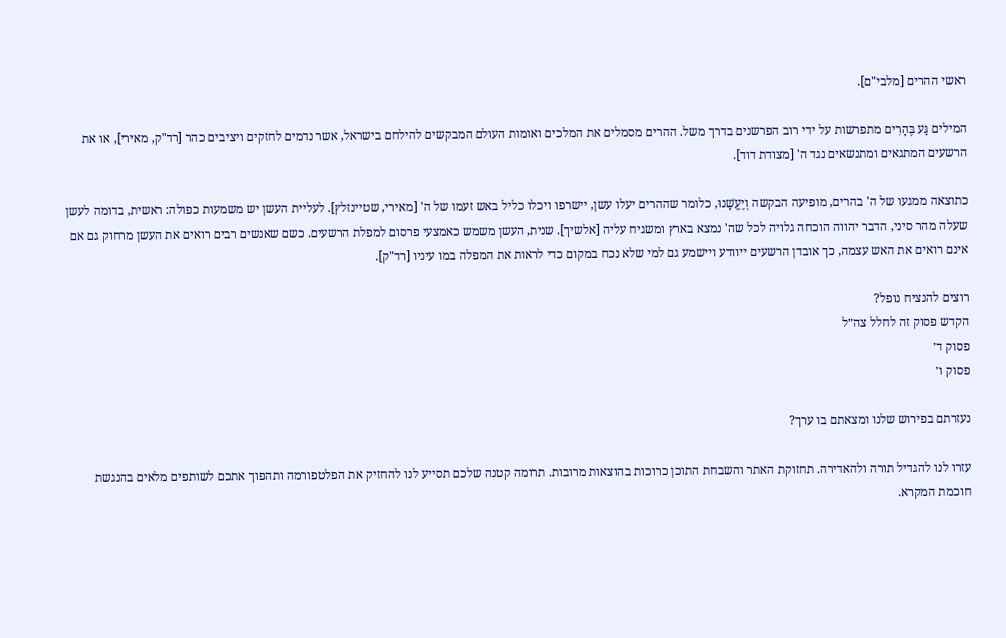ראשי ההרים [מלבי"ם].

המילים גַּע בֶּהָרִים מתפרשות על ידי רוב הפרשנים בדרך משל. ההרים מסמלים את המלכים ואומות העולם המבקשים להילחם בישראל, אשר נדמים לחזקים ויציבים כהר [רד"ק, מאירי], או את הרשעים המתגאים ומתנשאים נגד ה' [מצודת דוד].

כתוצאה ממגעו של ה' בהרים, מופיעה הבקשה וְיֶעֱשָׁנוּ, כלומר שההרים יעלו עשן, יישרפו ויכלו כליל באש זעמו של ה' [מאירי, שטיינזלץ]. לעליית העשן יש משמעות כפולה: ראשית, בדומה לעשן שעלה מהר סיני, הדבר יהווה הוכחה גלויה לכל שה' נמצא בארץ ומשגיח עליה [אלשיך]. שנית, העשן משמש כאמצעי פרסום למפלת הרשעים. כשם שאנשים רבים רואים את העשן מרחוק גם אם אינם רואים את האש עצמה, כך אובדן הרשעים ייוודע ויישמע גם למי שלא נכח במקום כדי לראות את המפלה במו עיניו [רד"ק].

רוצים להנציח נופל?
הקדש פסוק זה לחלל צה״ל
פסוק ד׳
פסוק ו׳

נעזרתם בפירוש שלנו ומצאתם בו ערך?

עזרו לנו להגדיל תורה ולהאדירה. תחזוקת האתר והשבחת התוכן כרוכות בהוצאות מרובות. תרומה קטנה שלכם תסייע לנו להחזיק את הפלטפורמה ותהפוך אתכם לשותפים מלאים בהנגשת חוכמת המקרא.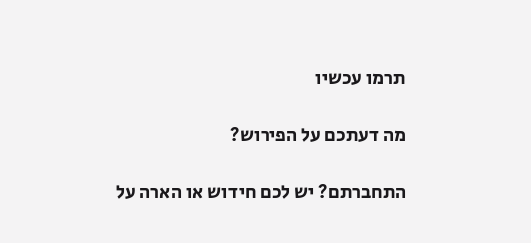תרמו עכשיו

מה דעתכם על הפירוש?

התחברתם? יש לכם חידוש או הארה על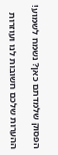הפסוק שלמדתם כאן? נשמח לשמוע!

ההערות שלכם חשובות לנו ועוזרות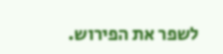לשפר את הפירוש.